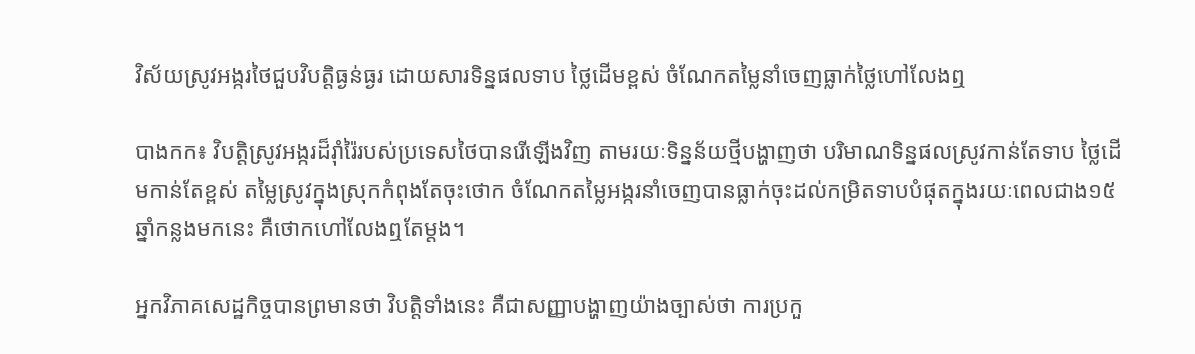វិស័យស្រូវអង្ករថៃជួបវិបត្តិធ្ងន់ធ្ងរ ដោយសារទិន្នផលទាប ថ្លៃដើមខ្ពស់ ចំណែកតម្លៃនាំចេញធ្លាក់ថ្លៃហៅលែងឮ

បាងកក៖ វិបត្តិស្រូវអង្ករដ៏រ៉ាំរ៉ៃរបស់ប្រទេសថៃបានរើឡើងវិញ តាមរយៈទិន្នន័យថ្មីបង្ហាញថា បរិមាណទិន្នផលស្រូវកាន់តែទាប ថ្លៃដើមកាន់តែខ្ពស់ តម្លៃស្រូវក្នុងស្រុកកំពុងតែចុះថោក ចំណែកតម្លៃអង្ករនាំចេញបានធ្លាក់ចុះដល់កម្រិតទាបបំផុតក្នុងរយៈពេលជាង១៥ឆ្នាំកន្លងមកនេះ គឺថោកហៅលែងឮតែម្តង។

អ្នកវិភាគសេដ្ឋកិច្ចបានព្រមានថា វិបត្តិទាំងនេះ គឺជាសញ្ញាបង្ហាញយ៉ាងច្បាស់ថា ការប្រកួ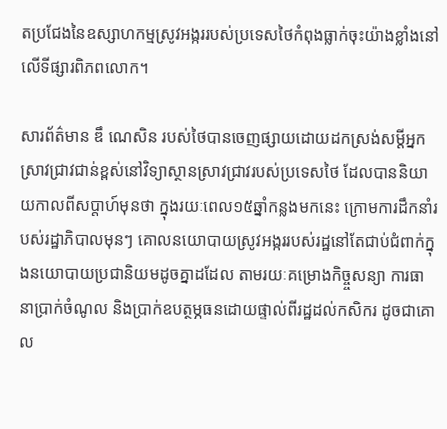តប្រជែងនៃឧស្សាហកម្មស្រូវអង្កររបស់ប្រទេសថៃកំពុងធ្លាក់ចុះយ៉ាងខ្លាំងនៅលើទីផ្សារពិភពលោក។

សារព័ត៌មាន ឌឹ ណេសិន របស់ថៃបានចេញផ្សាយដោយដកស្រង់សម្តីអ្នកស្រាវជ្រាវជាន់ខ្ពស់នៅវិទ្យាស្ថានស្រាវជ្រាវរបស់ប្រទេសថៃ ដែលបាននិយាយកាលពីសប្តាហ៍មុនថា ក្នុងរយៈពេល១៥ឆ្នាំកន្លងមកនេះ ក្រោមការដឹកនាំរបស់រដ្ឋាភិបាលមុនៗ គោលនយោបាយស្រូវអង្កររបស់រដ្ឋនៅតែជាប់ជំពាក់ក្នុងនយោបាយប្រជានិយមដូចគ្នាដដែល តាមរយៈគម្រោងកិច្ច្ចសន្យា ការធានាប្រាក់ចំណូល និងប្រាក់ឧបត្ថម្ភធនដោយផ្ទាល់ពីរដ្ឋដល់កសិករ ដូចជាគោល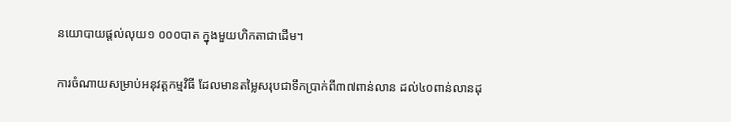នយោបាយផ្តល់លុយ១ ០០០បាត ក្នុងមួយហិកតាជាដើម។

ការចំណាយសម្រាប់អនុវត្តកម្មវិធី ដែលមានតម្លៃសរុបជាទឹកប្រាក់ពី៣៧ពាន់លាន ដល់៤០ពាន់លានដុ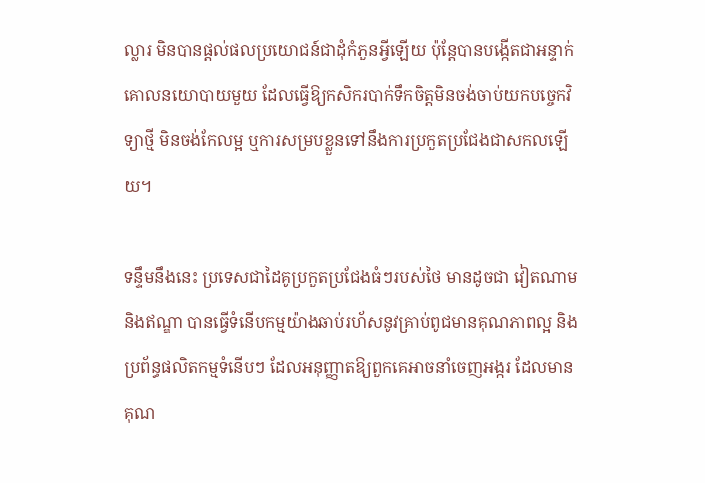ល្លារ មិនបានផ្តល់ផលប្រយោជន៍ជាដុំកំភួនអ្វីឡើយ ប៉ុន្តែបានបង្កើតជាអន្ទាក់គោលនយោបាយមួយ ដែលធ្វើឱ្យកសិករបាក់ទឹកចិត្តមិនចង់ចាប់យកបច្ចេកវិទ្យាថ្មី មិនចង់កែលម្អ ឬការសម្របខ្លួនទៅនឹងការប្រកួតប្រជែងជាសកលឡើយ។

ទន្ទឹមនឹងនេះ ប្រទេសជាដៃគូប្រកួតប្រជែងធំៗរបស់ថៃ មានដូចជា វៀតណាម និងឥណ្ឌា បានធ្វើទំនើបកម្មយ៉ាងឆាប់រហ័សនូវគ្រាប់ពូជមានគុណភាពល្អ និងប្រព័ន្ធផលិតកម្មទំនើបៗ ដែលអនុញ្ញាតឱ្យពួកគេអាចនាំចេញអង្ករ ដែលមានគុណ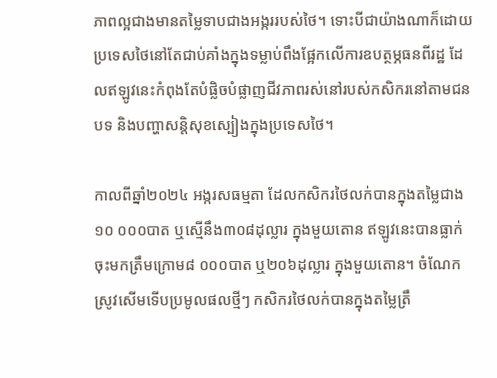ភាពល្អជាងមានតម្លៃទាបជាងអង្កររបស់ថៃ។ ទោះបីជាយ៉ាងណាក៏ដោយ ប្រទេសថៃនៅតែជាប់គាំងក្នុងទម្លាប់ពឹងផ្អែកលើការឧបត្ថម្ភធនពីរដ្ឋ ដែលឥឡូវនេះកំពុងតែបំផ្លិចបំផ្លាញជីវភាពរស់នៅរបស់កសិករនៅតាមជនបទ និងបញ្ហាសន្តិសុខស្បៀងក្នុងប្រទេសថៃ។

កាលពីឆ្នាំ២០២៤ អង្ករសធម្មតា ដែលកសិករថៃលក់បានក្នុងតម្លៃជាង១០ ០០០បាត ឬស្មើនឹង៣០៨ដុល្លារ ក្នុងមួយតោន ឥឡូវនេះបានធ្លាក់ចុះមកត្រឹមក្រោម៨ ០០០បាត ឬ២០៦ដុល្លារ ក្នុងមួយតោន។ ចំណែកស្រូវសើមទើបប្រមូលផលថ្មីៗ កសិករថៃលក់បានក្នុងតម្លៃត្រឹ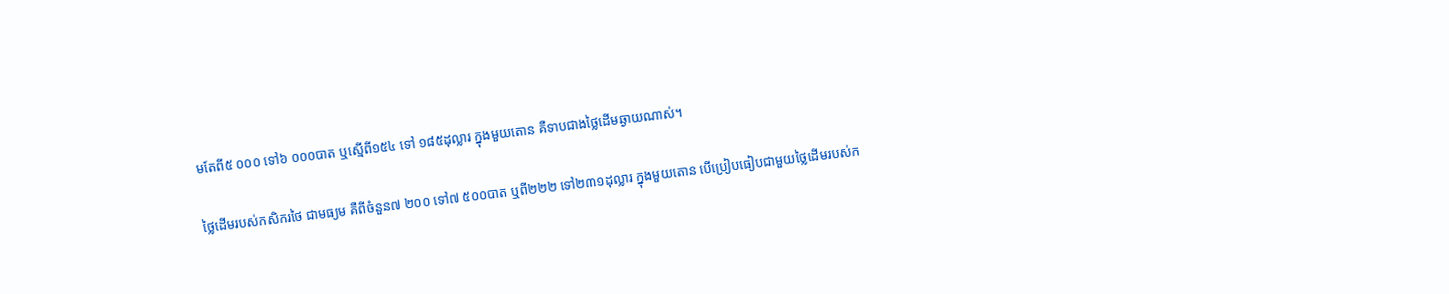មតែពី៥ ០០០ ទៅ៦ ០០០បាត ឬស្មើពី១៥៤ ទៅ ១៨៥ដុល្លារ ក្នុងមួយតោន គឺទាបជាងថ្លៃដើមឆ្ងាយណាស់។

ថ្លៃដើមរបស់កសិករថៃ ជាមធ្យម គឺពីចំនួន៧ ២០០ ទៅ៧ ៥០០បាត ឬពី២២២ ទៅ២៣១ដុល្លារ ក្នុងមួយតោន បើប្រៀបធៀបជាមួយថ្លៃដើមរបស់ក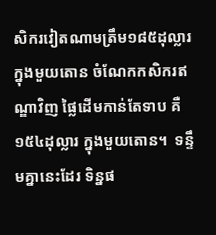សិករវៀតណាមត្រឹម១៨៥ដុល្លារក្នុងមួយតោន ចំណែកកសិករឥណ្ឌាវិញ ផ្លៃដើមកាន់តែទាប គឺ១៥៤ដុល្លារ ក្នុងមួយតោន។  ទន្ទឹមគ្នានេះដែរ ទិន្នផ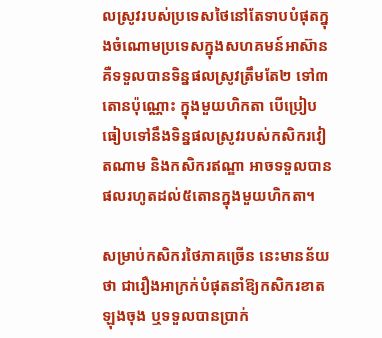លស្រូវរបស់ប្រទេសថៃនៅតែទាបបំផុតក្នុងចំណោមប្រទេសក្នុងសហគមន៍អាស៊ាន គឺទទួលបានទិន្នផលស្រូវត្រឹមតែ២ ទៅ៣តោនប៉ុណ្ណោះ ក្នុងមួយហិកតា បើប្រៀបធៀបទៅនឹងទិន្នផលស្រូវរបស់កសិករវៀតណាម និងកសិករឥណ្ឌា អាចទទួលបានផលរហូតដល់៥តោនក្នុងមួយហិកតា។

សម្រាប់កសិករថៃភាគច្រើន នេះមានន័យថា ជារឿងអាក្រក់បំផុតនាំឱ្យកសិករខាតឡុងចុង ឬទទួលបានប្រាក់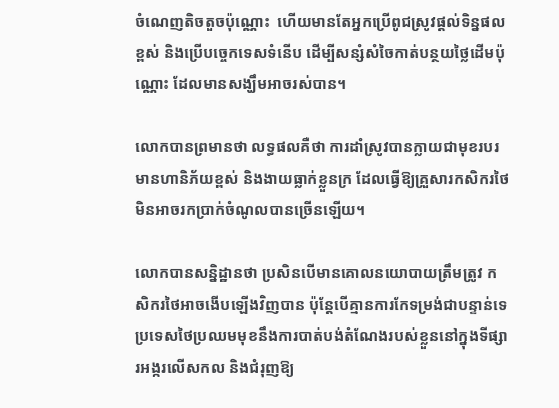ចំណេញតិចតួចប៉ុណ្ណោះ  ហើយមានតែអ្នកប្រើពូជស្រូវផ្តល់ទិន្នផលខ្ពស់ និងប្រើបច្ចេកទេសទំនើប ដើម្បីសន្សំសំចៃកាត់បន្ថយថ្លៃដើមប៉ុណ្ណោះ ដែលមានសង្ឃឹមអាចរស់បាន។

លោកបានព្រមានថា លទ្ធផលគឺថា ការដាំស្រូវបានក្លាយជាមុខរបរមានហានិភ័យខ្ពស់ និងងាយធ្លាក់ខ្លួនក្រ ដែលធ្វើឱ្យគ្រួសារកសិករថៃមិនអាចរកប្រាក់ចំណូលបានច្រើនឡើយ។

លោកបានសន្និដ្ឋានថា ប្រសិនបើមានគោលនយោបាយត្រឹមត្រូវ កសិករថៃអាចងើបឡើងវិញបាន ប៉ុន្តែបើគ្មានការកែទម្រង់ជាបន្ទាន់ទេ ប្រទេសថៃប្រឈមមុខនឹងការបាត់បង់តំណែងរបស់ខ្លួននៅក្នុងទីផ្សារអង្ករលើសកល និងជំរុញឱ្យ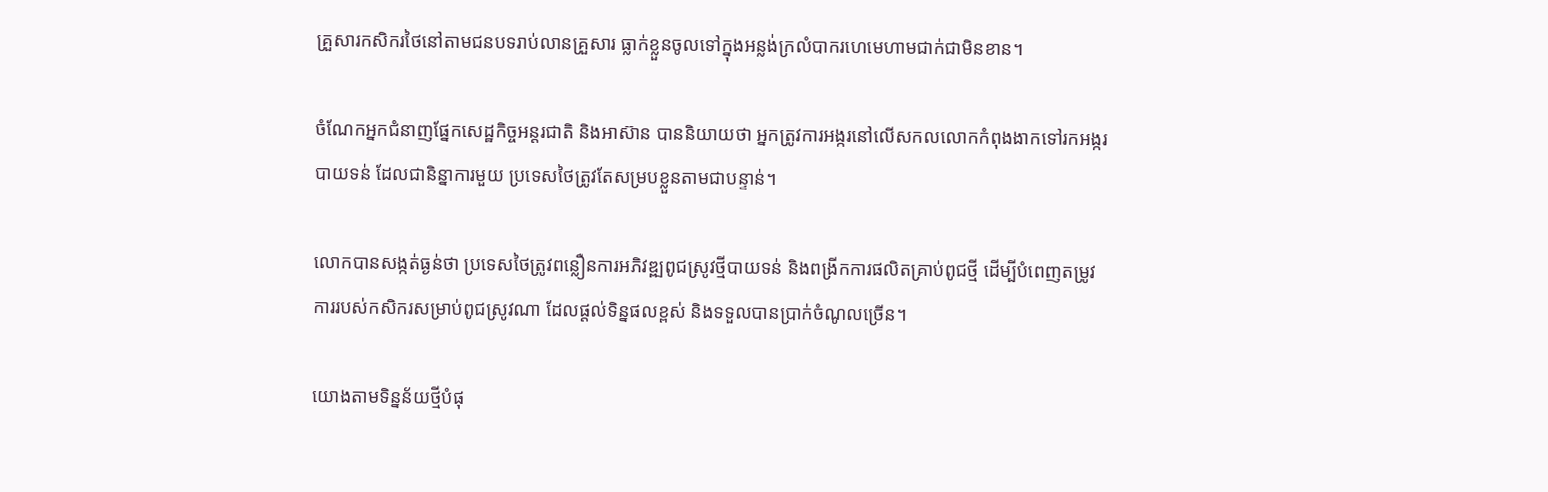គ្រួសារកសិករថៃនៅតាមជនបទរាប់លានគ្រួសារ ធ្លាក់ខ្លួនចូលទៅក្នុងអន្លង់ក្រលំបាករហេមេហាមជាក់ជាមិនខាន។

ចំណែកអ្នកជំនាញផ្នែកសេដ្ឋកិច្ចអន្តរជាតិ និងអាស៊ាន បាននិយាយថា អ្នកត្រូវការអង្ករនៅលើសកលលោកកំពុងងាកទៅរកអង្ករបាយទន់ ដែលជានិន្នាការមួយ ប្រទេសថៃត្រូវតែសម្របខ្លួនតាមជាបន្ទាន់។

លោកបានសង្កត់ធ្ងន់ថា ប្រទេសថៃត្រូវពន្លឿនការអភិវឌ្ឍពូជស្រូវថ្មីបាយទន់ និងពង្រីកការផលិតគ្រាប់ពូជថ្មី ដើម្បីបំពេញតម្រូវការរបស់កសិករសម្រាប់ពូជស្រូវណា ដែលផ្តល់ទិន្នផលខ្ពស់ និងទទួលបានប្រាក់ចំណូលច្រើន។

យោងតាមទិន្នន័យថ្មីបំផុ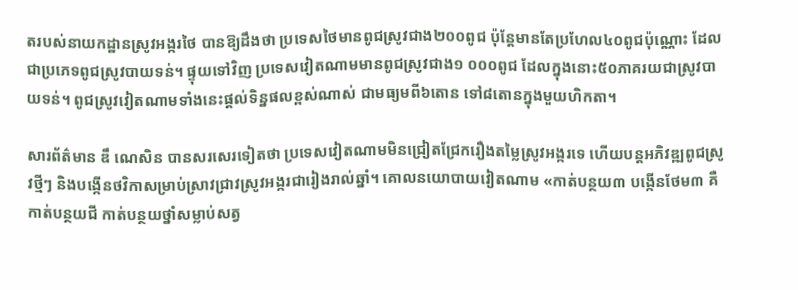តរបស់នាយកដ្ឋានស្រូវអង្ករថៃ បានឱ្យដឹងថា ប្រទេសថៃមានពូជស្រូវជាង២០០ពូជ ប៉ុន្តែមានតែប្រហែល៤០ពូជប៉ុណ្ណោះ ដែលជាប្រភេទពូជស្រូវបាយទន់។ ផ្ទុយទៅវិញ ប្រទេសវៀតណាមមានពូជស្រូវជាង១ ០០០ពូជ ដែលក្នុងនោះ៥០ភាគរយជាស្រូវបាយទន់។ ពូជស្រូវវៀតណាមទាំងនេះផ្តល់ទិន្នផលខ្ពស់ណាស់ ជាមធ្យមពី៦តោន ទៅ៨តោនក្នុងមួយហិកតា។

សារព័ត៌មាន ឌឹ ណេសិន បានសរសេរទៀតថា ប្រទេសវៀតណាមមិនជ្រៀតជ្រែករឿងតម្លៃស្រូវអង្ករទេ ហើយបន្តអភិវឌ្ឍពូជស្រូវថ្មីៗ និងបង្កើនថវិកាសម្រាប់ស្រាវជ្រាវស្រូវអង្ករជារៀងរាល់ឆ្នាំ។ គោលនយោបាយវៀតណាម «កាត់បន្ថយ៣ បង្កើនថែម៣ គឺកាត់បន្ថយជី កាត់បន្ថយថ្នាំសម្លាប់សត្វ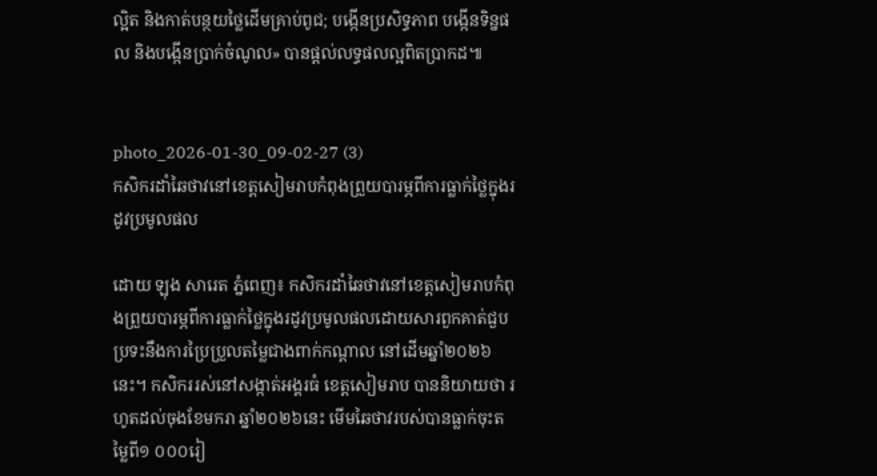ល្អិត និងកាត់បន្ថយថ្លៃដើមគ្រាប់ពូជ; បង្កើនប្រសិទ្ធភាព បង្កើនទិន្នផល និងបង្កើនប្រាក់ចំណូល» បានផ្តល់លទ្ធផលល្អពិតប្រាកដ៕


photo_2026-01-30_09-02-27 (3)
កសិករដាំឆៃថាវនៅខេត្តសៀមរាបកំពុងព្រួយបារម្ភពីការធ្លាក់ថ្លៃក្នុងរដូវប្រមូលផល

ដោយ ឡុង សារេត ភ្នំពេញ៖ កសិករដាំឆៃថាវនៅខេត្តសៀមរាបកំពុងព្រួយបារម្ភពីការធ្លាក់ថ្លៃក្នុងរដូវប្រមូលផលដោយសារពួកគាត់ជួបប្រទះនឹងការប្រៃប្រួលតម្លៃជាងពាក់កណ្តាល នៅដើមឆ្នាំ២០២៦នេះ។ កសិកររស់នៅសង្កាត់អង្គរធំ ខេត្តសៀមរាប បាននិយាយថា រហូតដល់ចុងខែមករា ឆ្នាំ២០២៦នេះ មើមឆៃថាវរបស់បានធ្លាក់ចុះតម្លៃពី១ ០០០រៀ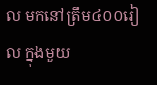ល មកនៅត្រឹម៤០០រៀល ក្នុងមួយ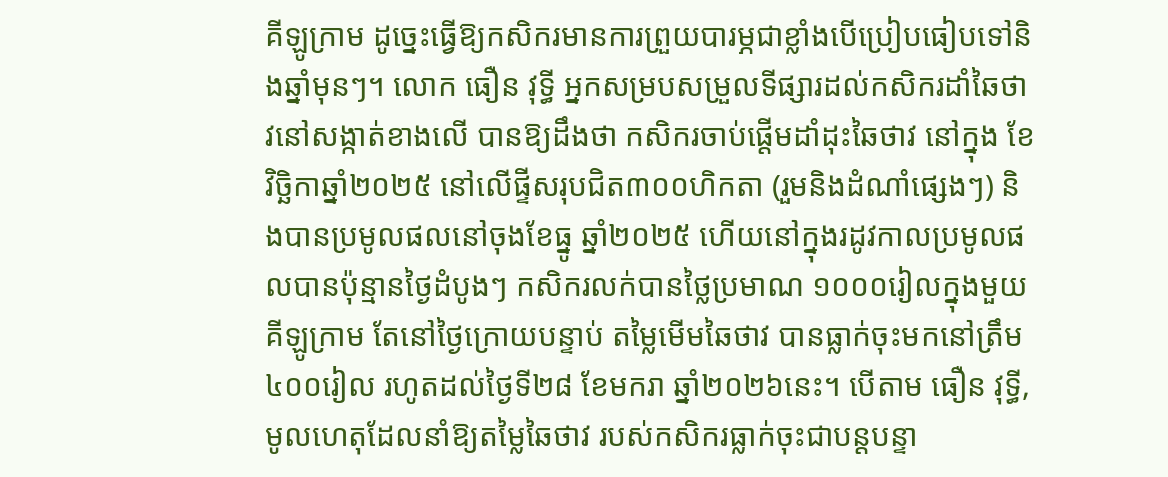គីឡូក្រាម ដូច្នេះធ្វើឱ្យកសិករមានការព្រួយបារម្ភជាខ្លាំងបើប្រៀបធៀបទៅនិងឆ្នាំមុនៗ។ លោក ធឿន វុទ្ធី អ្នកសម្របសម្រួលទីផ្សារដល់កសិករដាំឆៃថាវនៅសង្កាត់ខាងលើ បានឱ្យដឹងថា កសិករចាប់ផ្តើមដាំដុះឆៃថាវ នៅក្នុង ខែវិច្ឆិកាឆ្នាំ២០២៥ នៅលើផ្ទីសរុបជិត៣០០ហិកតា (រួមនិងដំណាំផ្សេងៗ) និងបានប្រមូលផលនៅចុងខែធ្នូ ឆ្នាំ២០២៥ ហើយនៅក្នុងរដូវកាលប្រមូលផលបានប៉ុន្មានថ្ងៃដំបូងៗ កសិករលក់បានថ្លៃប្រមាណ ១០០០រៀលក្នុងមួយគីឡូក្រាម តែនៅថ្ងៃក្រោយបន្ទាប់ តម្លៃមើមឆៃថាវ បានធ្លាក់ចុះមកនៅត្រឹម៤០០រៀល រហូតដល់ថ្ងៃទី២៨ ខែមករា ឆ្នាំ២០២៦នេះ។ បើតាម ធឿន វុទ្ធី, មូលហេតុដែលនាំឱ្យតម្លៃឆៃថាវ របស់កសិករធ្លាក់ចុះជាបន្តបន្ទា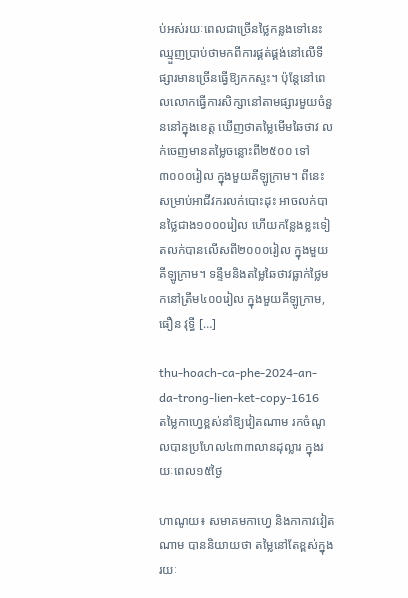ប់អស់រយៈពេលជាច្រើនថ្លៃកន្លងទៅនេះឈ្មួញប្រាប់ថាមកពីការផ្គត់ផ្គង់នៅលើទីផ្សារមានច្រើនធ្វើឱ្យកកស្ទះ។ ប៉ុន្តែនៅពេលលោកធ្វើការសិក្សានៅតាមផ្សារមួយចំនួននៅក្នុងខេត្ត ឃើញថាតម្លៃមើមឆៃថាវ លក់ចេញមានតម្លៃចន្លោះពី២៥០០ ទៅ៣០០០រៀល ក្នុងមួយគីឡូក្រាម។ ពីនេះសម្រាប់អាជីវករលក់បោះដុះ អាចលក់បានថ្លៃជាង១០០០រៀល ហើយកន្លែងខ្លះទៀតលក់បានលើសពី២០០០រៀល ក្នុងមួយគីឡូក្រាម។ ទន្ទឹមនិងតម្លៃឆៃថាវធ្លាក់ថ្លៃមកនៅត្រឹម៤០០រៀល ក្នុងមួយគីឡូក្រាម, ធឿន វុទ្ធី […]

thu-hoach-ca-phe-2024-an-da-trong-lien-ket-copy-1616
តម្លៃកាហ្វេខ្ពស់នាំឱ្យវៀតណាម រកចំណូលបានប្រហែល៤៣៣លានដុល្លារ ក្នុងរយៈពេល១៥ថ្ងៃ

ហាណូយ៖ សមាគមកាហ្វេ និងកាកាវវៀតណាម បាននិយាយថា តម្លៃនៅតែខ្ពស់ក្នុងរយៈ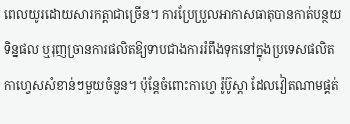ពេលយូរដោយសារកត្តាជាច្រើន។ ការប្រែប្រួលអាកាសធាតុបានកាត់បន្ថយទិន្នផល ឬរុញច្រានការផលិតឱ្យទាបជាងការរំពឹងទុកនៅក្នុងប្រទេសផលិតកាហ្វេសសំខាន់ៗមួយចំនួន។ ប៉ុន្តែចំពោះកាហ្វេ រ៉ូប៊ូស្តា ដែលវៀតណាមផ្គត់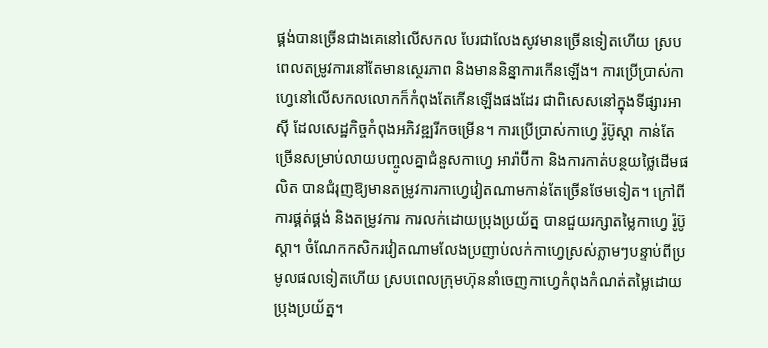ផ្គង់បានច្រើនជាងគេនៅលើសកល បែរជាលែងសូវមានច្រើនទៀតហើយ ស្របពេលតម្រូវការនៅតែមានស្ថេរភាព និងមាននិន្នាការកើនឡើង។ ការប្រើប្រាស់កាហ្វេនៅលើសកលលោកក៏កំពុងតែកើនឡើងផងដែរ ជាពិសេសនៅក្នុងទីផ្សារអាស៊ី ដែលសេដ្ឋកិច្ចកំពុងអភិវឌ្ឍរីកចម្រើន។ ការប្រើប្រាស់កាហ្វេ រ៉ូប៊ូស្តា កាន់តែច្រើនសម្រាប់លាយបញ្ចូលគ្នាជំនួសកាហ្វេ អារ៉ាប៊ីកា និងការកាត់បន្ថយថ្លៃដើមផលិត បានជំរុញឱ្យមានតម្រូវការកាហ្វេវៀតណាមកាន់តែច្រើនថែមទៀត។ ក្រៅពីការផ្គត់ផ្គង់ និងតម្រូវការ ការលក់ដោយប្រុងប្រយ័ត្ន បានជួយរក្សាតម្លៃកាហ្វេ រ៉ូប៊ូស្តា។ ចំណែកកសិករវៀតណាមលែងប្រញាប់លក់កាហ្វេស្រស់ភ្លាមៗបន្ទាប់ពីប្រមូលផលទៀតហើយ ស្របពេលក្រុមហ៊ុននាំចេញកាហ្វេកំពុងកំណត់តម្លៃដោយប្រុងប្រយ័ត្ន។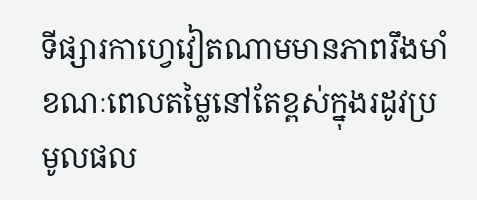ទីផ្សារកាហ្វេវៀតណាមមានភាពរឹងមាំ ខណៈពេលតម្លៃនៅតែខ្ពស់ក្នុងរដូវប្រមូលផល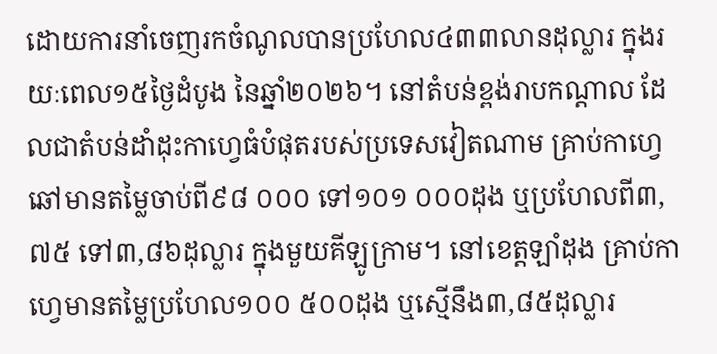ដោយការនាំចេញរកចំណូលបានប្រហែល៤៣៣លានដុល្លារ ក្នុងរយៈពេល១៥ថ្ងៃដំបូង នៃឆ្នាំ២០២៦។ នៅតំបន់ខ្ពង់រាបកណ្តាល ដែលជាតំបន់ដាំដុះកាហ្វេធំបំផុតរបស់ប្រទេសវៀតណាម គ្រាប់កាហ្វេឆៅមានតម្លៃចាប់ពី៩៨ ០០០ ទៅ១០១ ០០០ដុង ឬប្រហែលពី៣,៧៥ ទៅ៣,៨៦ដុល្លារ ក្នុងមួយគីឡូក្រាម។ នៅខេត្តឡាំដុង គ្រាប់កាហ្វេមានតម្លៃប្រហែល១០០ ៥០០ដុង ឬស្មើនឹង៣,៨៥ដុល្លារ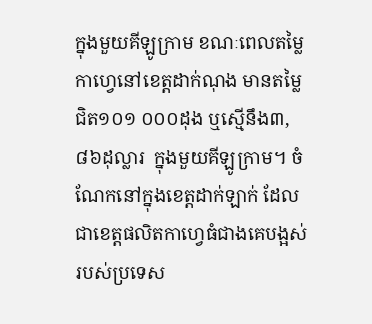ក្នុងមួយគីឡូក្រាម ខណៈពេលតម្លៃកាហ្វេនៅខេត្តដាក់ណុង មានតម្លៃជិត១០១ ០០០ដុង ឬស្មើនឹង៣,៨៦ដុល្លារ  ក្នុងមួយគីឡូក្រាម។ ចំណែកនៅក្នុងខេត្តដាក់ឡាក់ ដែលជាខេត្តផលិតកាហ្វេធំជាងគេបង្អស់របស់ប្រទេស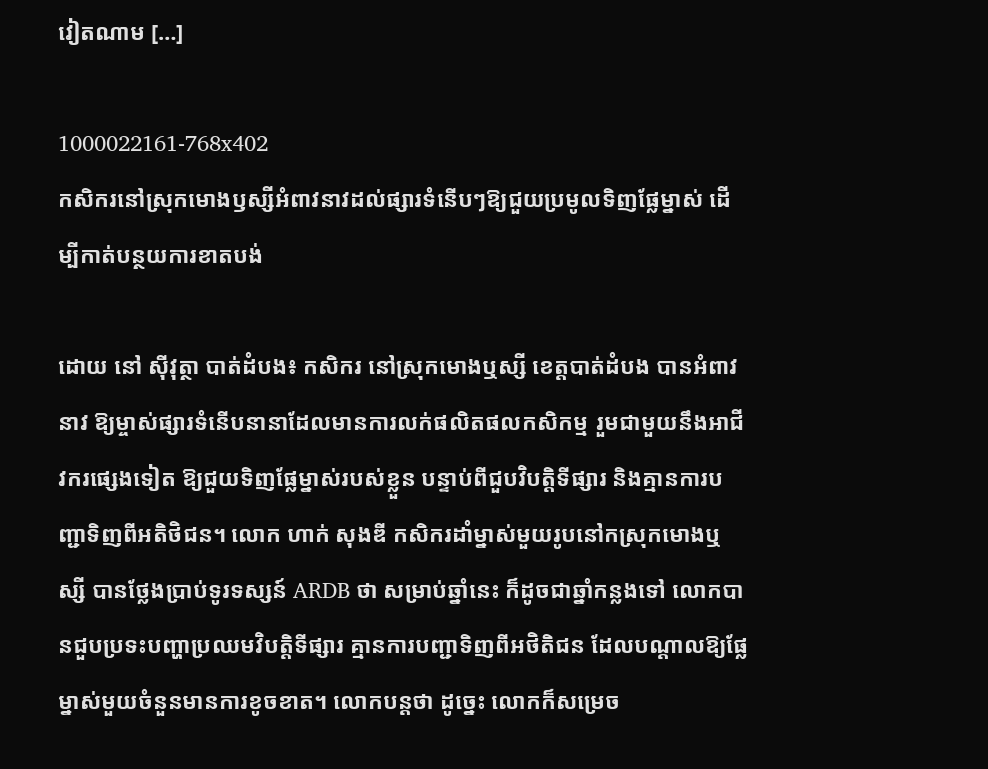វៀតណាម […]

1000022161-768x402
កសិករនៅស្រុកមោងឫស្សីអំពាវនាវដល់ផ្សារទំនើបៗឱ្យជួយប្រមូលទិញផ្លែម្នាស់ ដើម្បីកាត់បន្ថយការខាតបង់

ដោយ នៅ ស៊ីវុត្ថា បាត់ដំបង៖ កសិករ នៅស្រុកមោងឬស្សី ខេត្តបាត់ដំបង បានអំពាវនាវ ឱ្យម្ចាស់ផ្សារទំនើបនានាដែលមានការលក់ផលិតផលកសិកម្ម រួមជាមួយនឹងអាជីវករផ្សេងទៀត ឱ្យជួយទិញផ្លែម្នាស់របស់ខ្លួន បន្ទាប់ពីជួបវិបត្តិទីផ្សារ និងគ្មានការបញ្ជាទិញពីអតិថិជន។ លោក ហាក់ សុងឌី កសិករដាំម្នាស់មួយរូបនៅកស្រុកមោងឬស្សី បានថ្លែងប្រាប់ទូរទស្សន៍ ARDB ថា សម្រាប់ឆ្នាំនេះ ក៏ដូចជាឆ្នាំកន្លងទៅ លោកបានជួបប្រទះបញ្ហាប្រឈមវិបត្តិទីផ្សារ គ្មានការបញ្ជាទិញពីអថិតិជន ដែលបណ្តាលឱ្យផ្លែម្នាស់មួយចំនួនមានការខូចខាត។ លោកបន្តថា ដូច្នេះ លោកក៏សម្រេច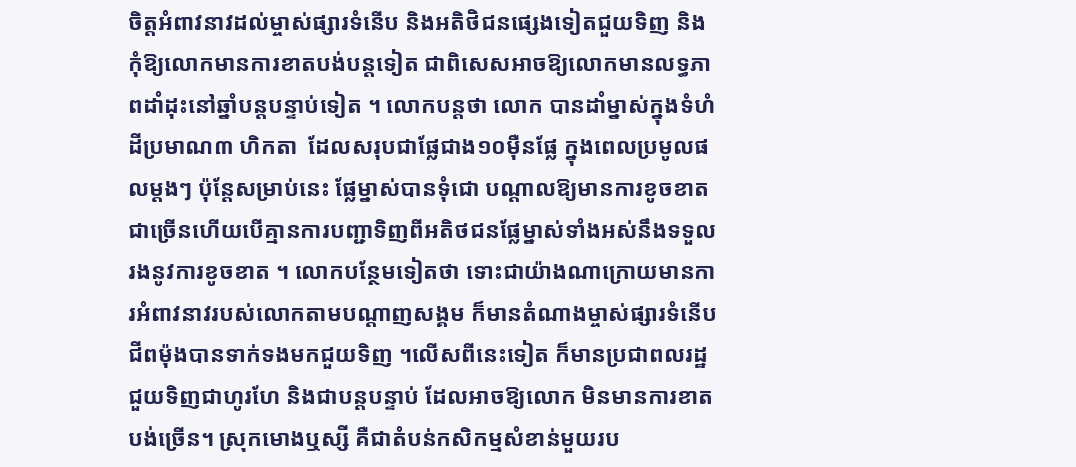ចិត្តអំពាវនាវដល់ម្ចាស់ផ្សារទំនើប និងអតិថិជនផ្សេងទៀតជួយទិញ និងកុំឱ្យលោកមានការខាតបង់បន្តទៀត ជាពិសេសអាចឱ្យលោកមានលទ្ធភាពដាំដុះនៅឆ្នាំបន្តបន្ទាប់ទៀត ។ លោកបន្តថា លោក បានដាំម្នាស់ក្នុងទំហំដីប្រមាណ៣ ហិកតា  ដែលសរុបជាផ្លែជាង១០ម៉ឺនផ្លែ ក្នុងពេលប្រមូលផលម្តងៗ ប៉ុន្តែសម្រាប់នេះ ផ្លែម្នាស់បានទុំជោ បណ្តាលឱ្យមានការខូចខាតជាច្រើនហើយបើគ្មានការបញ្ជាទិញពីអតិថជនផ្លែម្នាស់ទាំងអស់នឹងទទួលរងនូវការខូចខាត ។ លោកបន្ថែមទៀតថា ទោះជាយ៉ាងណាក្រោយមានការអំពាវនាវរបស់លោកតាមបណ្តាញសង្គម ក៏មានតំណាងម្ចាស់ផ្សារទំនើបជីពម៉ុងបានទាក់ទងមកជួយទិញ ។លើសពីនេះទៀត ក៏មានប្រជាពលរដ្ឋជួយទិញជាហូរហែ និងជាបន្តបន្ទាប់ ដែលអាចឱ្យលោក មិនមានការខាតបង់ច្រើន។ ស្រុកមោងឬស្សី គឺជាតំបន់កសិកម្មសំខាន់មួយរប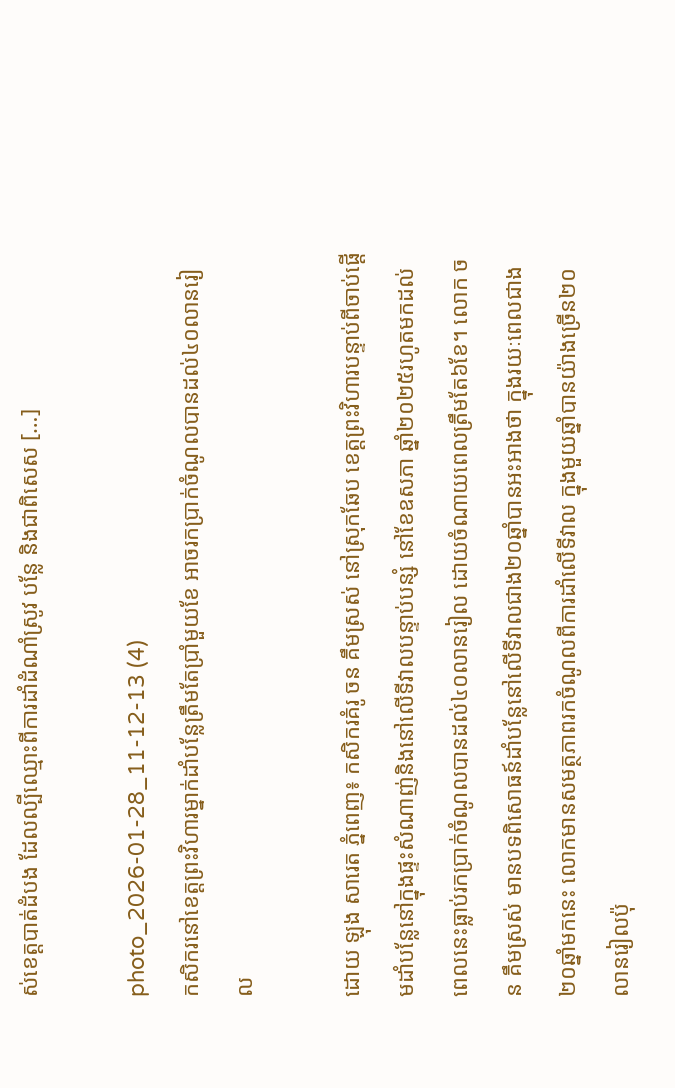ស់ខេត្តបាត់ដំបង ដែលល្បីឈ្មោះពីការដាំដំណាំស្រូវ បន្លែ និងជាពិសេស […]

photo_2026-01-28_11-12-13 (4)
កសិករនៅខេត្តព្រះវិហារម្នាក់ដាំបន្លែត្រឹមតែប្រាំមួយខែ អាចរកប្រាក់ចំណូលបានដល់៤០លានរៀល

ដោយ ឡុង សារេត ភ្នំពេញ៖ កសិករគំរូ ចន គឹមស្រស់ នៅស្រុកឆែប ខេត្តព្រះវិហារបន្ទាប់ពីចាប់ផ្តើមដាំបន្លែនៅក្នុងផ្ទះសំណាញ់និងនៅលើទីវាលបន្ទាប់បន្សំ នៅខែឧសភា ឆ្នាំ២០២៥រហូតមកដល់ពេលនេះធ្លាប់រកប្រាក់ចំណូលបានដល់៤០លានរៀល ដោយចំណាយពេលត្រឹមតែ៦ខែ។ លោក ចន គឹមស្រស់ មានបទពិសោធន៍ដាំបន្លែនៅលើទីវាលជាង២០ឆ្នាំបានអះអាងថា ក្នុងរយៈពេលជាង២០ឆ្នាំមកនេះ លោកមានសមត្ថភាពរកចំណូលពីការដាំលើទីវាល ក្នុងមួយឆ្នាំបានយ៉ាងច្រើន២០លានរៀលប៉ុ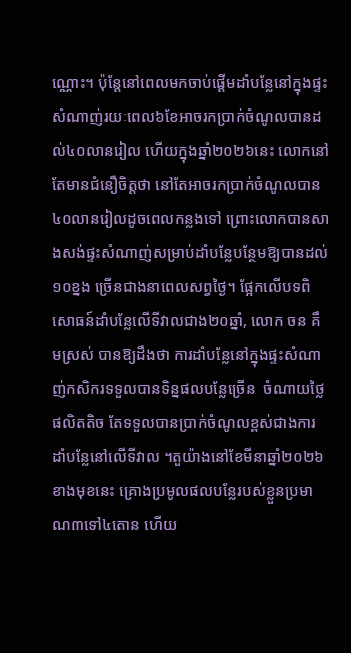ណ្ណោះ។ ប៉ុន្តែនៅពេលមកចាប់ផ្តើមដាំបន្លែនៅក្នុងផ្ទះសំណាញ់រយៈពេល៦ខែអាចរកប្រាក់ចំណូលបានដល់៤០លានរៀល ហើយក្នុងឆ្នាំ២០២៦នេះ លោកនៅតែមានជំនឿចិត្តថា នៅតែអាចរកប្រាក់ចំណូលបាន៤០លានរៀលដូចពេលកន្លងទៅ ព្រោះលោកបានសាងសង់ផ្ទះសំណាញ់សម្រាប់ដាំបន្លែបន្ថែមឱ្យបានដល់១០ខ្នង ច្រើនជាងនាពេលសព្វថ្ងៃ។ ផ្អែកលើបទពិសោធន៍ដាំបន្លែលើទីវាលជាង២០ឆ្នាំ, លោក ចន គឹមស្រស់ បានឱ្យដឹងថា ការដាំបន្លែនៅក្នុងផ្ទះសំណាញ់កសិករទទួលបានទិន្នផលបន្លែច្រើន  ចំណាយថ្លៃផលិតតិច តែទទួលបានប្រាក់ចំណូលខ្ពស់ជាងការដាំបន្លែនៅលើទីវាល ។តួយ៉ាងនៅខែមីនាឆ្នាំ២០២៦ខាងមុខនេះ គ្រោងប្រមូលផលបន្លែរបស់ខ្លួនប្រមាណ៣ទៅ៤តោន ហើយ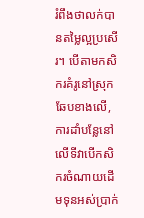រំពឹងថាលក់បានតម្លៃល្អប្រសើរ។ បើតាមកសិករគំរូនៅស្រុកឆែបខាងលើ, ការដាំបន្លែនៅលើទីវាបើកសិករចំណាយដើមទុនអស់ប្រាក់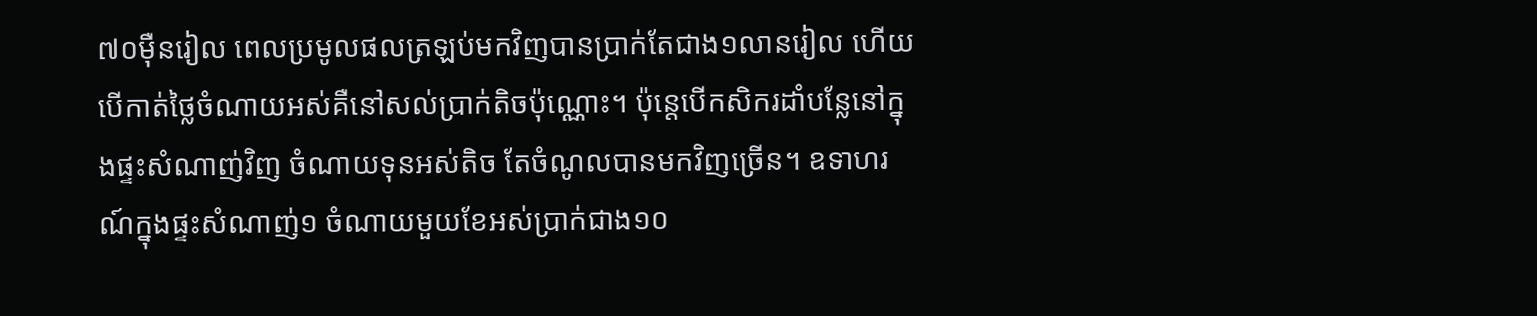៧០ម៉ឺនរៀល ពេលប្រមូលផលត្រឡប់មកវិញបានប្រាក់តែជាង១លានរៀល ហើយបើកាត់ថ្លៃចំណាយអស់គឺនៅសល់ប្រាក់តិចប៉ុណ្ណោះ។ ប៉ុន្តេបើកសិករដាំបន្លែនៅក្នុងផ្ទះសំណាញ់វិញ ចំណាយទុនអស់តិច តែចំណូលបានមកវិញច្រើន។ ឧទាហរណ៍ក្នុងផ្ទះសំណាញ់១ ចំណាយមួយខែអស់ប្រាក់ជាង១០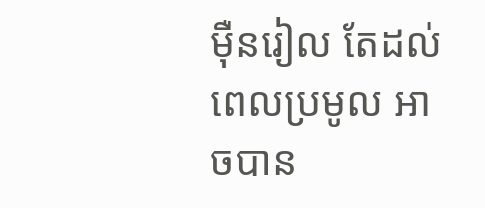ម៉ឺនរៀល តែដល់ពេលប្រមូល អាចបាន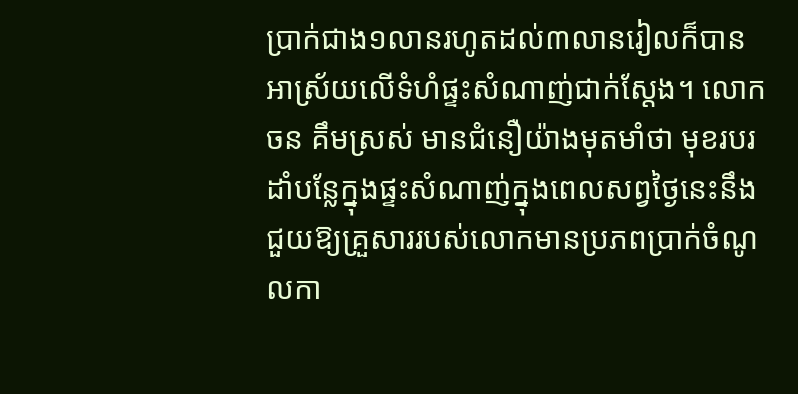ប្រាក់ជាង១លានរហូតដល់៣លានរៀលក៏បាន អាស្រ័យលើទំហំផ្ទះសំណាញ់ជាក់ស្តែង។ លោក ចន គឹមស្រស់ មានជំនឿយ៉ាងមុតមាំថា មុខរបរដាំបន្លែក្នុងផ្ទះសំណាញ់ក្នុងពេលសព្វថ្ងៃនេះនឹងជួយឱ្យគ្រួសាររបស់លោកមានប្រភពប្រាក់ចំណូលកា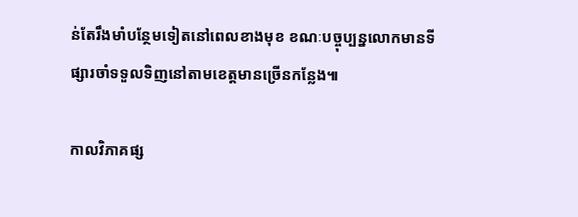ន់តែរឹងមាំបន្ថែមទៀតនៅពេលខាងមុខ ខណៈបច្ចុប្បន្នលោកមានទីផ្សារចាំទទួលទិញនៅតាមខេត្តមានច្រើនកន្លែង៕

កាលវិភាគផ្ស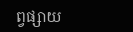ព្វផ្សាយ